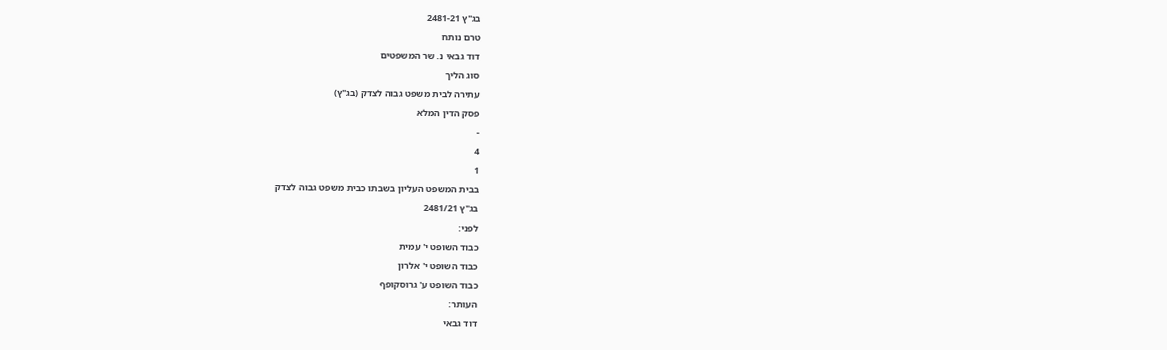בג"ץ 2481-21
טרם נותח
דוד גבאי נ. שר המשפטים
סוג הליך
עתירה לבית משפט גבוה לצדק (בג"ץ)
פסק הדין המלא
-
4
1
בבית המשפט העליון בשבתו כבית משפט גבוה לצדק
בג"ץ 2481/21
לפני:
כבוד השופט י' עמית
כבוד השופט י' אלרון
כבוד השופט ע' גרוסקופף
העותר:
דוד גבאי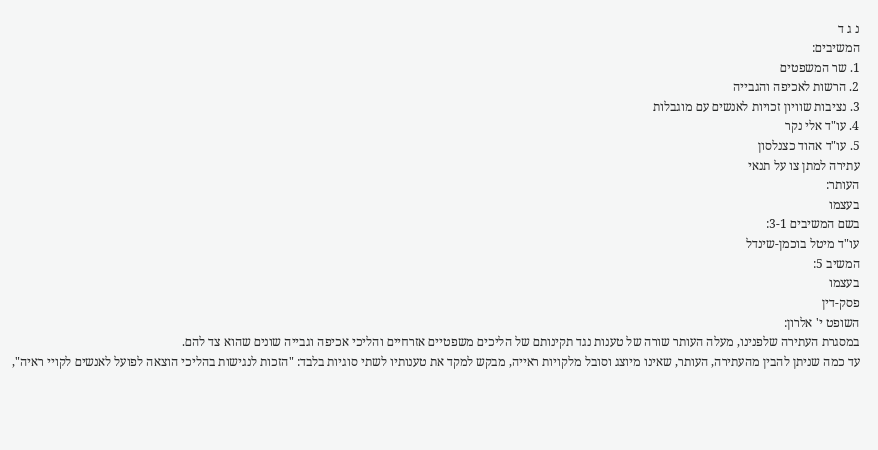נ ג ד
המשיבים:
1. שר המשפטים
2. הרשות לאכיפה והגבייה
3. נציבות שוויון זכויות לאנשים עם מוגבלות
4. עו"ד אלי נקר
5. עו"ד אהוד כצנלסון
עתירה למתן צו על תנאי
העותר:
בעצמו
בשם המשיבים 3-1:
עו"ד מיטל בוכמן-שינדל
המשיב 5:
בעצמו
פסק-דין
השופט י' אלרון:
במסגרת העתירה שלפנינו, מעלה העותר שורה של טענות נגד תקינותם של הליכים משפטיים אזרחיים והליכי אכיפה וגבייה שונים שהוא צד להם.
עד כמה שניתן להבין מהעתירה, העותר, שאינו מיוצג וסובל מלקויות ראייה, מבקש למקד את טענותיו לשתי סוגיות בלבד: "הזכות לנגישות בהליכי הוצאה לפועל לאנשים לקויי ראיה",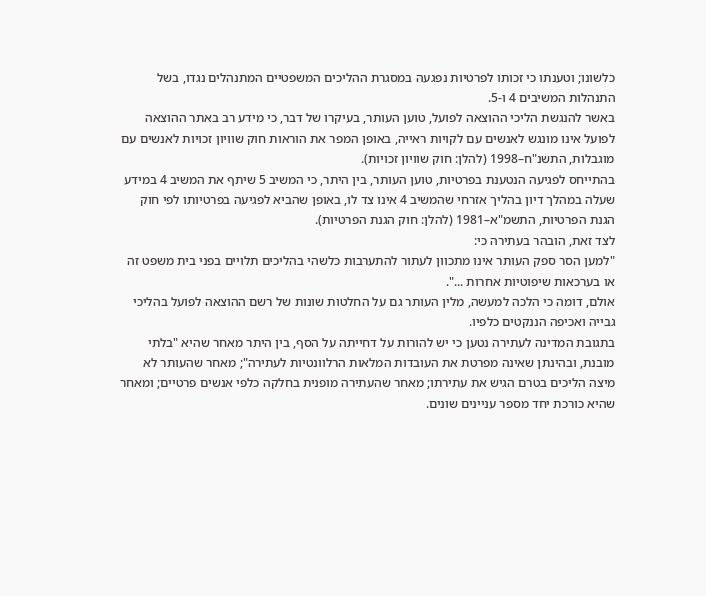כלשונו; וטענתו כי זכותו לפרטיות נפגעה במסגרת ההליכים המשפטיים המתנהלים נגדו, בשל התנהלות המשיבים 4 ו-5.
באשר להנגשת הליכי ההוצאה לפועל, טוען העותר, בעיקרו של דבר, כי מידע רב באתר ההוצאה לפועל אינו מונגש לאנשים עם לקויות ראייה, באופן המפר את הוראות חוק שוויון זכויות לאנשים עם מוגבלות, התשנ"ח–1998 (להלן: חוק שוויון זכויות).
בהתייחס לפגיעה הנטענת בפרטיות, טוען העותר, בין היתר, כי המשיב 5 שיתף את המשיב 4 במידע שעלה במהלך דיון בהליך אזרחי שהמשיב 4 אינו צד לו, באופן שהביא לפגיעה בפרטיותו לפי חוק הגנת הפרטיות, התשמ"א–1981 (להלן: חוק הגנת הפרטיות).
לצד זאת, הובהר בעתירה כי:
"למען הסר ספק העותר אינו מתכוון לעתור להתערבות כלשהי בהליכים תלויים בפני בית משפט זה או בערכאות שיפוטיות אחרות ...".
אולם, דומה כי הלכה למעשה, מלין העותר גם על החלטות שונות של רשם ההוצאה לפועל בהליכי גבייה ואכיפה הננקטים כלפיו.
בתגובת המדינה לעתירה נטען כי יש להורות על דחייתה על הסף, בין היתר מאחר שהיא "בלתי מובנת, ובהינתן שאינה מפרטת את העובדות המלאות הרלוונטיות לעתירה"; מאחר שהעותר לא מיצה הליכים בטרם הגיש את עתירתו; מאחר שהעתירה מופנית בחלקה כלפי אנשים פרטיים; ומאחר שהיא כורכת יחד מספר עניינים שונים.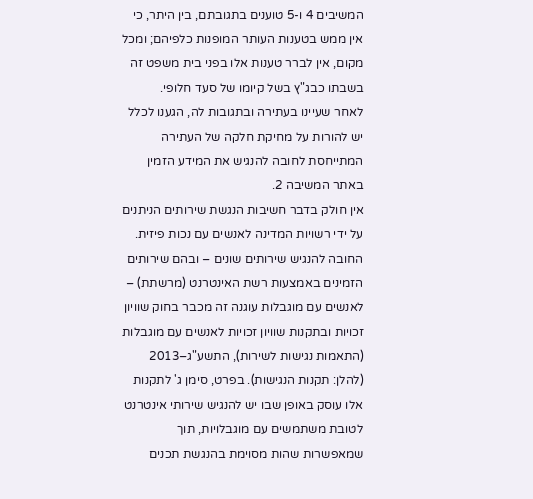המשיבים 4 ו-5 טוענים בתגובתם, בין היתר, כי אין ממש בטענות העותר המופנות כלפיהם; ומכל מקום, אין לברר טענות אלו בפני בית משפט זה בשבתו כבג"ץ בשל קיומו של סעד חלופי.
לאחר שעיינו בעתירה ובתגובות לה, הגענו לכלל יש להורות על מחיקת חלקה של העתירה המתייחסת לחובה להנגיש את המידע הזמין באתר המשיבה 2.
אין חולק בדבר חשיבות הנגשת שירותים הניתנים על ידי רשויות המדינה לאנשים עם נכות פיזית.
החובה להנגיש שירותים שונים – ובהם שירותים הזמינים באמצעות רשת האינטרנט (מרשתת) – לאנשים עם מוגבלות עוגנה זה מכבר בחוק שוויון זכויות ובתקנות שוויון זכויות לאנשים עם מוגבלות (התאמות נגישות לשירות), התשע"ג–2013 (להלן: תקנות הנגישות). בפרט, סימן ג' לתקנות אלו עוסק באופן שבו יש להנגיש שירותי אינטרנט לטובת משתמשים עם מוגבלויות, תוך שמאפשרות שהות מסוימת בהנגשת תכנים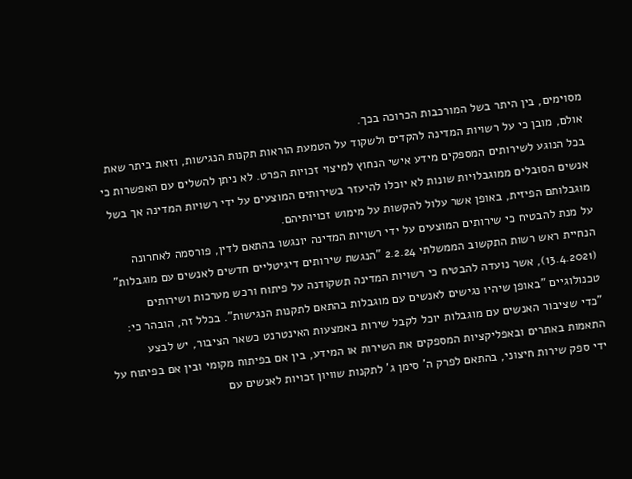מסוימים, בין היתר בשל המורכבות הכרוכה בכך.
אולם, מובן כי על רשויות המדינה להקדים ולשקוד על הטמעת הוראות תקנות הנגישות, וזאת ביתר שאת בכל הנוגע לשירותים המספקים מידע אישי הנחוץ למיצוי זכויות הפרט. לא ניתן להשלים עם האפשרות כי אנשים הסובלים ממוגבלויות שונות לא יוכלו להיעזר בשירותים המוצעים על ידי רשויות המדינה אך בשל מוגבלותם הפיזית, באופן אשר עלול להקשות על מימוש זכויותיהם.
על מנת להבטיח כי שירותים המוצעים על ידי רשויות המדינה יונגשו בהתאם לדין, פורסמה לאחרונה הנחיית ראש רשות התקשוב הממשלתי 2.2.24 "הנגשת שירותים דיגיטליים חדשים לאנשים עם מוגבלות" (13.4.2021), אשר נועדה להבטיח כי רשויות המדינה תשקודנה על פיתוח ורכש מערכות ושירותים טכנולוגיים "באופן שיהיו נגישים לאנשים עם מוגבלות בהתאם לתקנות הנגישות". בכלל זה, הובהר כי:
"כדי שציבור האנשים עם מוגבלות יוכל לקבל שירות באמצעות האינטרנט כשאר הציבור, יש לבצע התאמות באתרים ובאפליקציות המספקים את השירות או המידע, בין אם בפיתוח מקומי ובין אם בפיתוח על ידי ספק שירות חיצוני, בהתאם לפרק ה' סימן ג' לתקנות שוויון זכויות לאנשים עם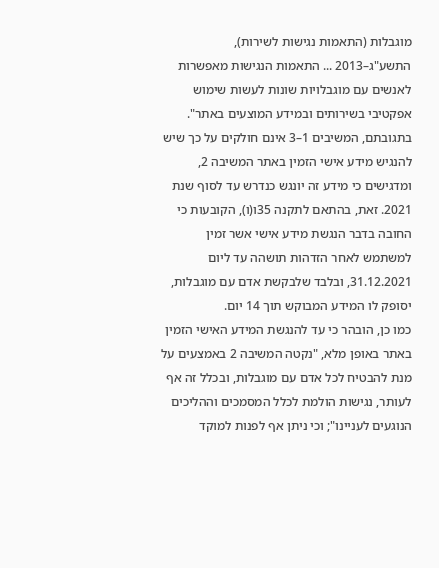מוגבלות (התאמות נגישות לשירות), התשע"ג–2013 ... התאמות הנגישות מאפשרות לאנשים עם מוגבלויות שונות לעשות שימוש אפקטיבי בשירותים ובמידע המוצעים באתר".
בתגובתם, המשיבים 1–3 אינם חולקים על כך שיש להנגיש מידע אישי הזמין באתר המשיבה 2, ומדגישים כי מידע זה יונגש כנדרש עד לסוף שנת 2021. זאת, בהתאם לתקנה 35ו(ו), הקובעות כי החובה בדבר הנגשת מידע אישי אשר זמין למשתמש לאחר הזדהות תושהה עד ליום 31.12.2021, ובלבד שלבקשת אדם עם מוגבלות, יסופק לו המידע המבוקש תוך 14 יום.
כמו כן, הובהר כי עד להנגשת המידע האישי הזמין באתר באופן מלא, "נקטה המשיבה 2 באמצעים על מנת להבטיח לכל אדם עם מוגבלות, ובכלל זה אף לעותר, נגישות הולמת לכלל המסמכים וההליכים הנוגעים לעניינו"; וכי ניתן אף לפנות למוקד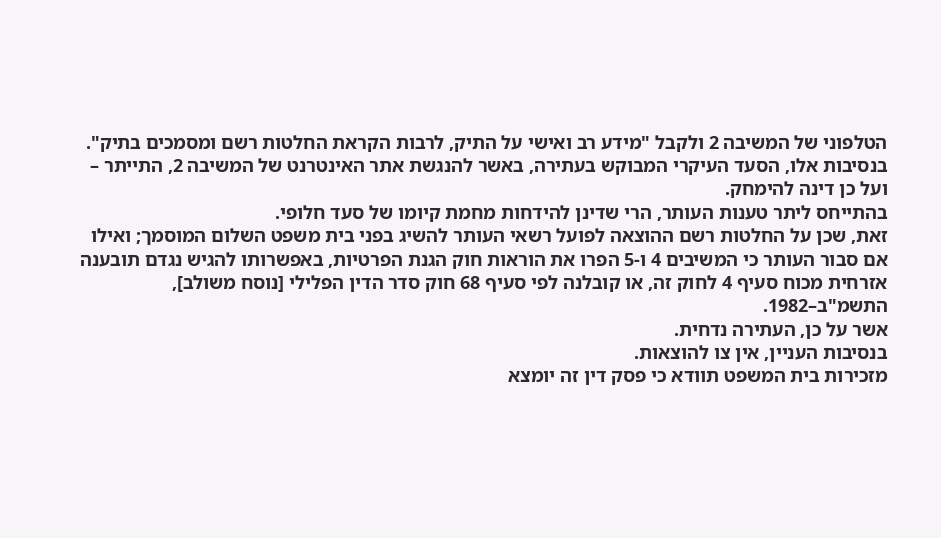הטלפוני של המשיבה 2 ולקבל "מידע רב ואישי על התיק, לרבות הקראת החלטות רשם ומסמכים בתיק".
בנסיבות אלו, הסעד העיקרי המבוקש בעתירה, באשר להנגשת אתר האינטרנט של המשיבה 2, התייתר – ועל כן דינה להימחק.
בהתייחס ליתר טענות העותר, הרי שדינן להידחות מחמת קיומו של סעד חלופי.
זאת, שכן על החלטות רשם ההוצאה לפועל רשאי העותר להשיג בפני בית משפט השלום המוסמך; ואילו אם סבור העותר כי המשיבים 4 ו-5 הפרו את הוראות חוק הגנת הפרטיות, באפשרותו להגיש נגדם תובענה אזרחית מכוח סעיף 4 לחוק זה, או קובלנה לפי סעיף 68 חוק סדר הדין הפלילי [נוסח משולב], התשמ"ב–1982.
אשר על כן, העתירה נדחית.
בנסיבות העניין, אין צו להוצאות.
מזכירות בית המשפט תוודא כי פסק דין זה יומצא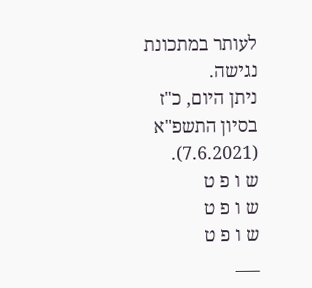לעותר במתכונת נגישה.
ניתן היום, כ"ז בסיון התשפ"א (7.6.2021).
ש ו פ ט
ש ו פ ט
ש ו פ ט
___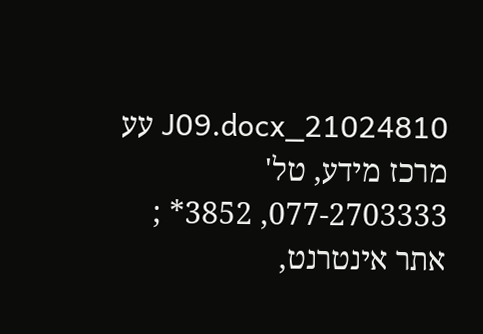21024810_J09.docx עע
מרכז מידע, טל' 077-2703333, 3852* ; אתר אינטרנט,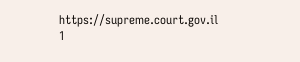https://supreme.court.gov.il
1